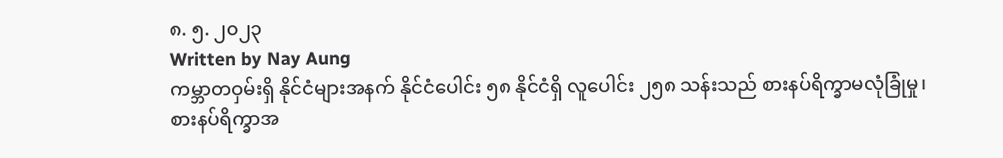၈. ၅. ၂၀၂၃
Written by Nay Aung
ကမ္ဘာတဝှမ်းရှိ နိုင်ငံများအနက် နိုင်ငံပေါင်း ၅၈ နိုင်ငံရှိ လူပေါင်း ၂၅၈ သန်းသည် စားနပ်ရိက္ခာမလုံခြုံမှု၊ စားနပ်ရိက္ခာအ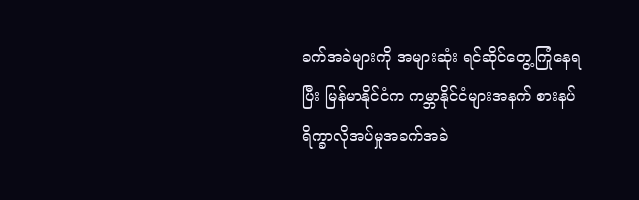ခက်အခဲများကို အများဆုံး ရင်ဆိုင်တွေ့ကြုံနေရပြီး မြန်မာနိုင်ငံက ကမ္ဘာနိုင်ငံများအနက် စားနပ်ရိက္ခာလိုအပ်မှုအခက်အခဲ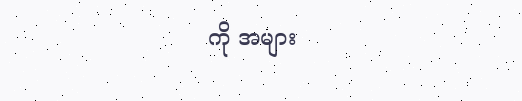ကို အများ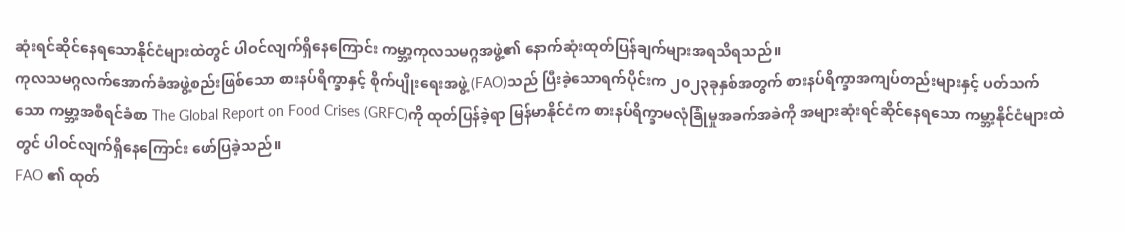ဆုံးရင်ဆိုင်နေရသောနိုင်ငံများထဲတွင် ပါဝင်လျက်ရှိနေကြောင်း ကမ္ဘာ့ကုလသမဂ္ဂအဖွဲ့၏ နောက်ဆုံးထုတ်ပြန်ချက်များအရသိရသည်။
ကုလသမဂ္ဂလက်အောက်ခံအဖွဲ့စည်းဖြစ်သော စားနပ်ရိက္ခာနှင့် စိုက်ပျိုးရေးအဖွဲ့ (FAO)သည် ပြီးခဲ့သောရက်ပိုင်းက ၂၀၂၃ခုနှစ်အတွက် စားနပ်ရိက္ခာအကျပ်တည်းများနှင့် ပတ်သက်သော ကမ္ဘာ့အစီရင်ခံစာ The Global Report on Food Crises (GRFC)ကို ထုတ်ပြန်ခဲ့ရာ မြန်မာနိုင်ငံက စားနပ်ရိက္ခာမလုံခြုံမှုအခက်အခဲကို အများဆုံးရင်ဆိုင်နေရသော ကမ္ဘာ့နိုင်ငံများထဲတွင် ပါဝင်လျက်ရှိနေကြောင်း ဖော်ပြခဲ့သည်။
FAO ၏ ထုတ်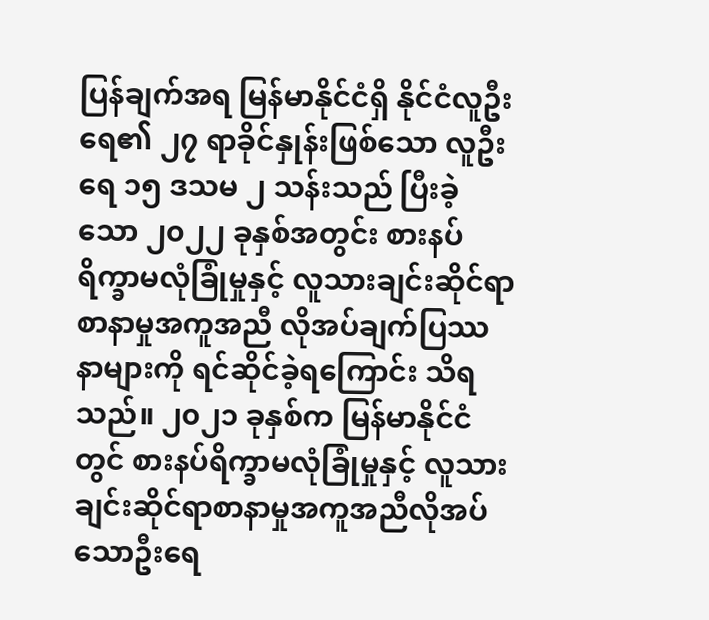ပြန်ချက်အရ မြန်မာနိုင်ငံရှိ နိုင်ငံလူဦးရေ၏ ၂၇ ရာခိုင်နှုန်းဖြစ်သော လူဦးရေ ၁၅ ဒသမ ၂ သန်းသည် ပြီးခဲ့သော ၂၀၂၂ ခုနှစ်အတွင်း စားနပ်ရိက္ခာမလုံခြုံမှုနှင့် လူသားချင်းဆိုင်ရာစာနာမှုအကူအညီ လိုအပ်ချက်ပြဿနာများကို ရင်ဆိုင်ခဲ့ရကြောင်း သိရသည်။ ၂၀၂၁ ခုနှစ်က မြန်မာနိုင်ငံတွင် စားနပ်ရိက္ခာမလုံခြုံမှုနှင့် လူသားချင်းဆိုင်ရာစာနာမှုအကူအညီလိုအပ်သောဦးရေ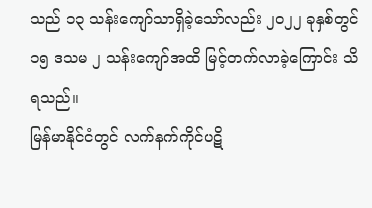သည် ၁၃ သန်းကျော်သာရှိခဲ့သော်လည်း ၂၀၂၂ ခုနှစ်တွင် ၁၅ ဒသမ ၂ သန်းကျော်အထိ မြင့်တက်လာခဲ့ကြောင်း သိရသည်။
မြန်မာနိုင်ငံတွင် လက်နက်ကိုင်ပဋိ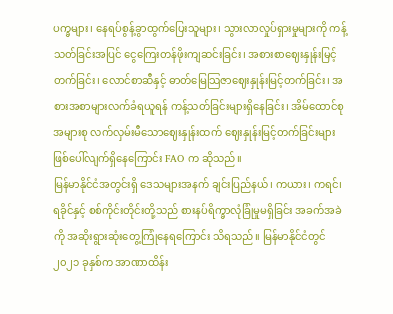ပက္ခများ၊ နေရပ်စွန့်ခွာထွက်ပြေးသူများ၊ သွားလာလှုပ်ရှားမှုများကို ကန့်သတ်ခြင်းအပြင် ငွေကြေးတန်ဖိုးကျဆင်းခြင်း၊ အစားစာဈေးနှုန်းမြင့်တက်ခြင်း၊ လောင်စာဆီနှင့် ဓာတ်မြေသြဇာဈေးနှုန်းမြင့်တက်ခြင်း၊ အစားအစာများလက်ခံရယူရန် ကန့်သတ်ခြင်းများရှိနေခြင်း၊ အိမ်ထောင်စုအများစု လက်လှမ်းမီသောဈေးနှုန်းထက် ဈေးနှုန်းမြင့်တက်ခြင်းများ ဖြစ်ပေါ်လျက်ရှိနေကြောင်း FAO က ဆိုသည်။
မြန်မာနိုင်ငံအတွင်းရှိ ဒေသများအနက် ချင်းပြည်နယ်၊ ကယား၊ ကရင်၊ ရခိုင်နှင့် စစ်ကိုင်းတိုင်းတို့သည် စားနပ်ရိက္ခာလုံခြုံမှုမရှိခြင်း အခက်အခဲကို အဆိုးရွားဆုံးတွေ့ကြုံနေရကြောင်း သိရသည်။ မြန်မာနိုင်ငံတွင် ၂၀၂၁ ခုနှစ်က အာဏာထိန်း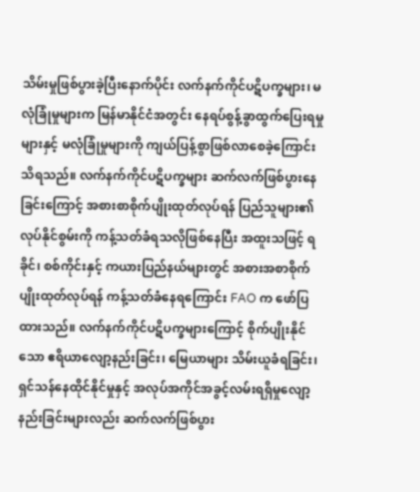သိမ်းမှုဖြစ်ပွားခဲ့ပြီးနောက်ပိုင်း လက်နက်ကိုင်ပဋိပက္ခများ၊ မလုံခြုံမှုများက မြန်မာနိုင်ငံအတွင်း နေရပ်စွန့်ခွာထွက်ပြေးရမှုများနှင့် မလုံခြုံမှုများကို ကျယ်ပြန့်စွာဖြစ်လာစေခဲ့ကြောင်း သိရသည်။ လက်နက်ကိုင်ပဋိပက္ခများ ဆက်လက်ဖြစ်ပွားနေခြင်းကြောင့် အစားစာစိုက်ပျိုးထုတ်လုပ်ရန် ပြည်သူများ၏ လုပ်နိုင်စွမ်းကို ကန့်သတ်ခံရသလိုဖြစ်နေပြီး အထူးသဖြင့် ရခိုင်၊ စစ်ကိုင်းနှင့် ကယားပြည်နယ်များတွင် အစားအစာစိုက်ပျိုးထုတ်လုပ်ရန် ကန့်သတ်ခံနေရကြောင်း FAO က ဖော်ပြထားသည်။ လက်နက်ကိုင်ပဋိပက္ခများကြောင့် စိုက်ပျိုးနိုင်သော ဧရိယာလျော့နည်းခြင်း၊ မြေယာများ သိမ်းယူခံရခြင်း၊ ရှင်သန်နေထိုင်နိုင်မှုနှင့် အလုပ်အကိုင်အခွင့်လမ်းရရှိမှုလျော့နည်းခြင်းများလည်း ဆက်လက်ဖြစ်ပွား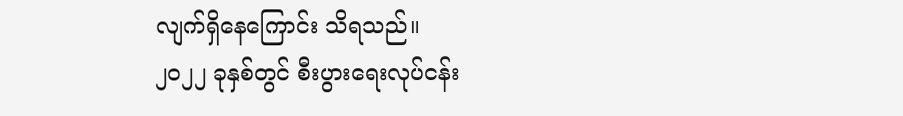လျက်ရှိနေကြောင်း သိရသည်။
၂၀၂၂ ခုနှစ်တွင် စီးပွားရေးလုပ်ငန်း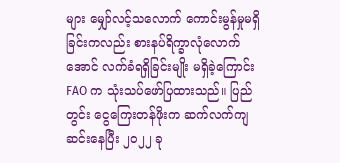များ မျှော်လင့်သလောက် ကောင်းမွန်မှုမရှိခြင်းကလည်း စားနပ်ရိက္ခာလုံလောက်အောင် လက်ခံရရှိခြင်းမျိုး မရှိခဲ့ကြောင်း FAO က သုံးသပ်ဖော်ပြထားသည်။ ပြည်တွင်း ငွေကြေးတန်ဖိုးက ဆက်လက်ကျဆင်းနေပြီး ၂၀၂၂ ခု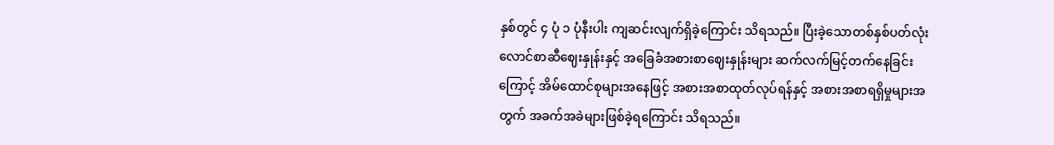နှစ်တွင် ၄ ပုံ ၁ ပုံနီးပါး ကျဆင်းလျက်ရှိခဲ့ကြောင်း သိရသည်။ ပြီးခဲ့သောတစ်နှစ်ပတ်လုံး လောင်စာဆီဈေးနှုန်းနှင့် အခြေခံအစားစာဈေးနှုန်းများ ဆက်လက်မြင့်တက်နေခြင်းကြောင့် အိမ်ထောင်စုများအနေဖြင့် အစားအစာထုတ်လုပ်ရန်နှင့် အစားအစာရရှိမှုများအတွက် အခက်အခဲများဖြစ်ခဲ့ရကြောင်း သိရသည်။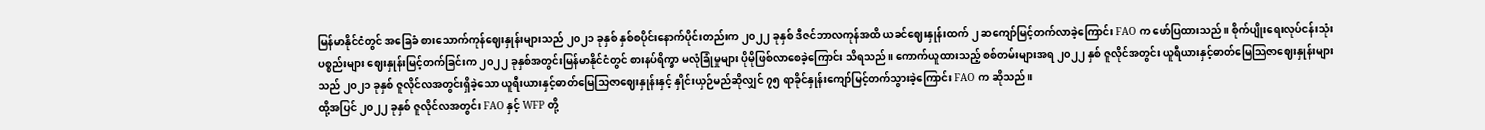မြန်မာနိုင်ငံတွင် အခြေခံ စားသောက်ကုန်ဈေးနှုန်းများသည် ၂၀၂၁ ခုနှစ် နှစ်စပိုင်းနောက်ပိုင်းတည်းက ၂၀၂၂ ခုနှစ် ဒီဇင်ဘာလကုန်အထိ ယခင်ဈေးနှုန်းထက် ၂ ဆကျော်မြင့်တက်လာခဲ့ကြောင်း FAO က ဖော်ပြထားသည်။ စိုက်ပျိုးရေးလုပ်ငန်းသုံးပစ္စည်းများ ဈေးနှုန်းမြင့်တက်ခြင်းက ၂၀၂၂ ခုနှစ်အတွင်းမြန်မာနိုင်ငံတွင် စားနပ်ရိက္ခာ မလုံခြုံမှုများ ပိုမိုဖြစ်လာစေခဲ့ကြောင်း သိရသည်။ ကောက်ယူထားသည့် စစ်တမ်းများအရ ၂၀၂၂ နှစ် ဇူလိုင်အတွင်း ယူရီယားနှင့်ဓာတ်မြေသြဇာဈေးနှုန်းများသည် ၂၀၂၁ ခုနှစ် ဇူလိုင်လအတွင်းရှိခဲ့သော ယူရီးယားနှင့်ဓာတ်မြေသြဇာဈေးနှုန်းနှင့် နှိုင်းယှဉ်မည်ဆိုလျှင် ၇၅ ရာခိုင်နှုန်းကျော်မြင့်တက်သွားခဲ့ကြောင်း FAO က ဆိုသည်။
ထို့အပြင် ၂၀၂၂ ခုနှစ် ဇူလိုင်လအတွင်း FAO နှင့် WFP တို့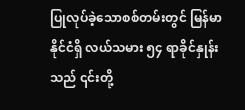ပြုလုပ်ခဲ့သောစစ်တမ်းတွင် မြန်မာနိုင်ငံရှိ လယ်သမား ၅၄ ရာခိုင်နှုန်းသည် ၎င်းတို့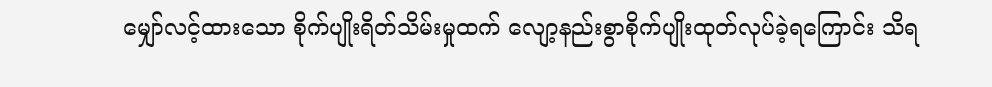မျှော်လင့်ထားသော စိုက်ပျိုးရိတ်သိမ်းမှုထက် လျော့နည်းစွာစိုက်ပျိုးထုတ်လုပ်ခဲ့ရကြောင်း သိရ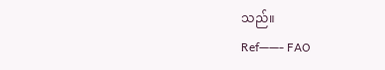သည်။
Ref——- FAO